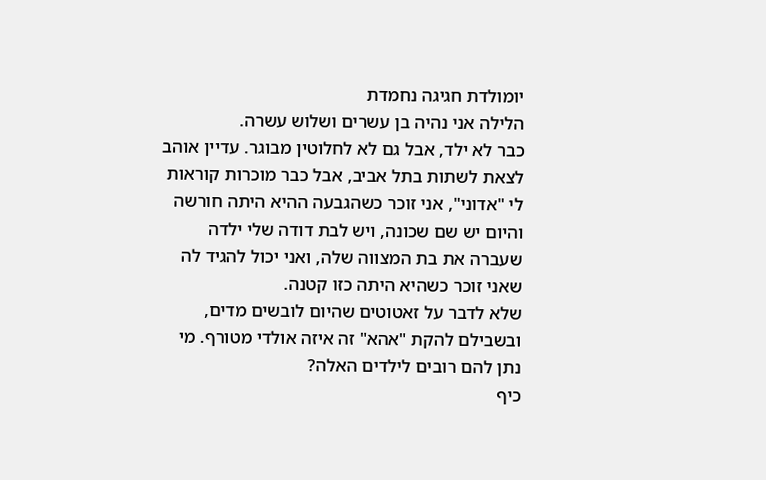יומולדת חגיגה נחמדת
הלילה אני נהיה בן עשרים ושלוש עשרה.
כבר לא ילד, אבל גם לא לחלוטין מבוגר. עדיין אוהב לצאת לשתות בתל אביב, אבל כבר מוכרות קוראות לי "אדוני", אני זוכר כשהגבעה ההיא היתה חורשה והיום יש שם שכונה, ויש לבת דודה שלי ילדה שעברה את בת המצווה שלה, ואני יכול להגיד לה שאני זוכר כשהיא היתה כזו קטנה.
שלא לדבר על זאטוטים שהיום לובשים מדים, ובשבילם להקת "אהא" זה איזה אולדי מטורף. מי נתן להם רובים לילדים האלה?
כיף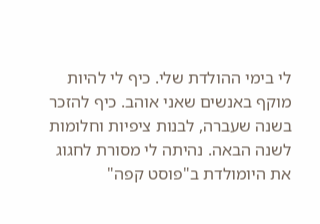לי בימי ההולדת שלי. כיף לי להיות מוקף באנשים שאני אוהב. כיף להזכר בשנה שעברה, לבנות ציפיות וחלומות לשנה הבאה. נהיתה לי מסורת לחגוג את היומולדת ב"פוסט קפה"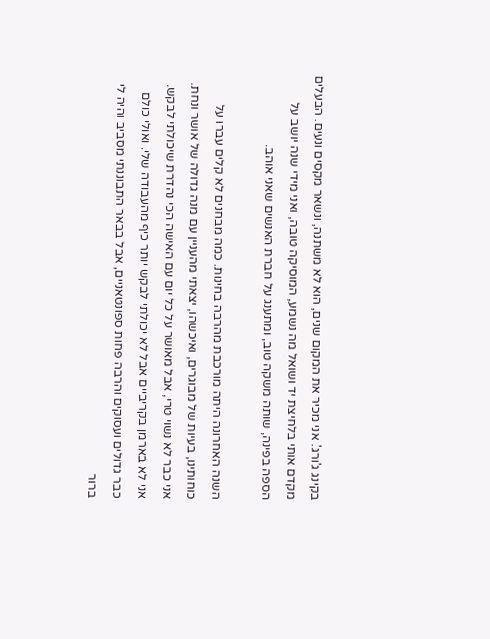בקינג ג'ורג'. אני מכיר את המקום שנים, הוא לא משתנה, ונשאר מקסים ונעים. הבעלים מקדם אותי בלחיצת יד ושואל מה נשמע, המוסיקה טובה, ואני מידי שנה יושב על הספה בפינה, שותה משקה טוב, ומתענג על חברת האנשים שאני אוהב.

השנה האחרונה היתה מורכבת מהרבה בחינות. כמה מבחנים לא קלים עברו על כוחותינו, בעיות של מבוגרים, ואיכשהו, יצאתי מהעניין עם מנה גדולה של אושר ונחת. אני כבר לא נשוי טרי, אבל מאושר על כל יום עם האישה הכי נהדרת שיכולתי לבקש. אני לא בארמן בקריביים אבל לא יכולתי לבקש יותר כיף מהעבודה שלי. ואולי כולם כבר גדולים ועסוקים והרבה פחות ספונטאניים, אבל בבאר התבוננתי מסביב והיה לי ברור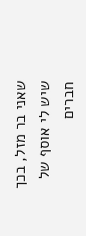שאני בר מזל, בכך שיש לי אוסף של חברים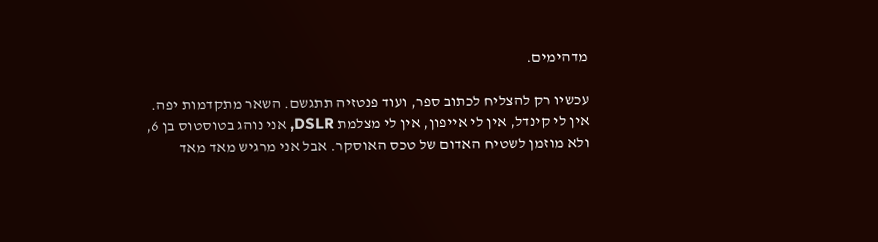מדהימים.

עכשיו רק להצליח לכתוב ספר, ועוד פנטזיה תתגשם. השאר מתקדמות יפה.
אין לי קינדל, אין לי אייפון, אין לי מצלמת DSLR, אני נוהג בטוסטוס בן 6, ולא מוזמן לשטיח האדום של טכס האוסקר. אבל אני מרגיש מאד מאד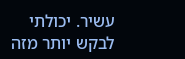עשיר. יכולתי לבקש יותר מזה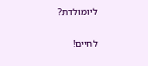ליומולדת?

לחיים!